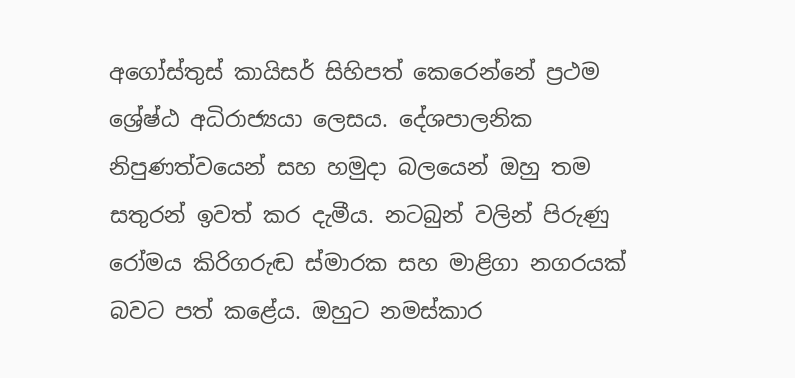අගෝස්තුස් කායිසර් සිහිපත් කෙරෙන්නේ ප්‍රථම ශ්‍රේෂ්ඨ ‌අධිරාජ්‍යයා ලෙසය. දේශපාලනික නිපුණත්වයෙන් සහ හමුදා බලයෙන් ඔහු තම සතුරන් ඉවත් කර දැමීය. නටබුන් වලින් පිරුණු රෝමය කිරිගරුඬ ස්මාරක සහ මාළිගා නගරයක් බවට පත් කළේය. ඔහුට නමස්කාර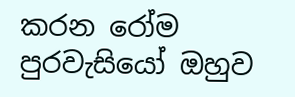කරන රෝම පුරවැසියෝ ඔහුව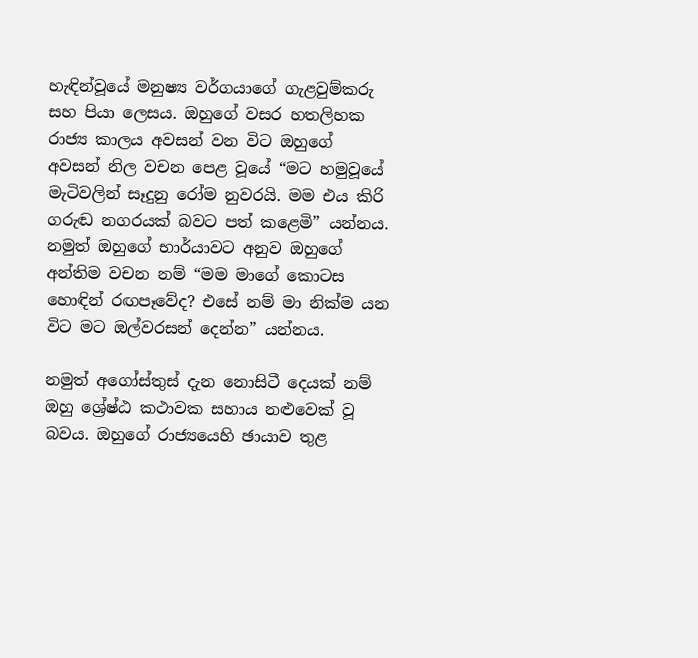හැඳින්වූයේ මනුෂ්‍ය වර්ගයාගේ ගැළවුම්කරු සහ පියා ලෙසය. ඔහුගේ වසර හතලිහක රාජ්‍ය කාලය අවසන් වන විට ඔහුගේ අවසන් නිල වචන පෙළ වූයේ “මට හමුවූයේ මැටිවලින් සෑදුනු රෝම නුවරයි. මම එය කිරි ගරුඬ නගරයක් බවට පත් කළෙමි” යන්නය. නමුත් ඔහුගේ භාර්යාවට අනුව ඔහුගේ අන්තිම වචන නම් “මම මාගේ කොටස හොඳින් රඟපෑවේද? එසේ නම් මා නික්ම යන විට මට ඔල්වරසන් දෙන්න” යන්නය.

නමුත් අගෝස්තුස් දැන නොසිටී දෙයක් නම් ඔහු ශ්‍රේෂ්ඨ කථාවක සහාය නළුවෙක් වූ බවය. ඔහුගේ රාජ්‍යයෙහි ඡායාව තුළ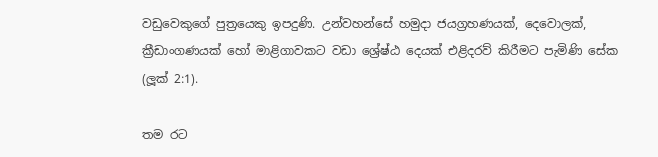වඩුවෙකුගේ පුත්‍රයෙකු ඉපදුණි. උන්වහන්සේ හමුදා ජයග්‍රහණයක්, දෙවොලක්, ක්‍රීඩාංගණයක් හෝ මාළිගාවකට වඩා ශ්‍රේෂ්ඨ දෙයක් එළිදරව් කිරීමට පැමිණි සේක (ලූක් 2:1).

තම රට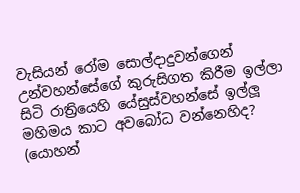වැසියන් රෝම සොල්දාදුවන්ගෙන් උන්වහන්සේගේ කුරුසිගත කිරීම ඉල්ලා සිටි රාත්‍රියෙහි යේසුස්වහන්සේ ඉල්ලූ මහිමය කාට අවබෝධ වන්නෙහිද? (යොහන්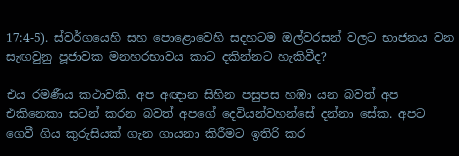17:4-5). ස්වර්ගයෙහි සහ පොළොවෙහි සදහටම ඔල්වරසන් වලට භාජනය වන සැඟවුනු පූජාවක මනහරභාවය කාට දකින්නට හැකිවීද?

එය රමණීය කථාවකි. අප අඥාන සිහින පසුපස හඹා යන බවත් අප එකිනෙකා සටන් කරන බවත් අපගේ දෙවියන්වහන්සේ දන්නා සේක. අපට ගෙවී ගිය කුරුසියක් ගැන ගායනා කිරීමට ඉතිරි කර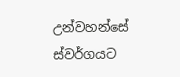උන්වහන්සේ ස්වර්ගයට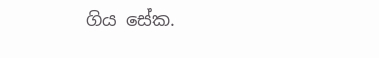ගිය සේක.